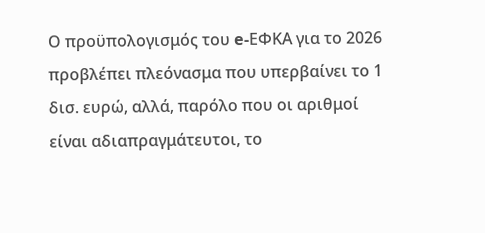Ο προϋπολογισμός του e-ΕΦΚΑ για το 2026 προβλέπει πλεόνασμα που υπερβαίνει το 1 δισ. ευρώ, αλλά, παρόλο που οι αριθμοί είναι αδιαπραγμάτευτοι, το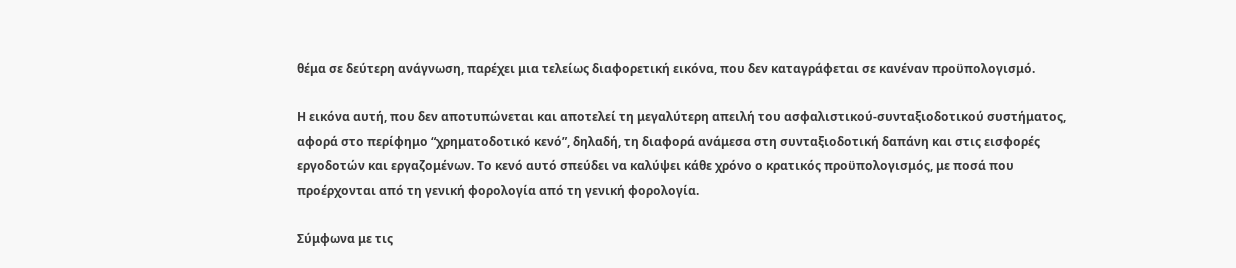θέμα σε δεύτερη ανάγνωση, παρέχει μια τελείως διαφορετική εικόνα, που δεν καταγράφεται σε κανέναν προϋπολογισμό.

Η εικόνα αυτή, που δεν αποτυπώνεται και αποτελεί τη μεγαλύτερη απειλή του ασφαλιστικού-συνταξιοδοτικού συστήματος, αφορά στο περίφημο “χρηματοδοτικό κενό”, δηλαδή, τη διαφορά ανάμεσα στη συνταξιοδοτική δαπάνη και στις εισφορές εργοδοτών και εργαζομένων. Το κενό αυτό σπεύδει να καλύψει κάθε χρόνο ο κρατικός προϋπολογισμός, με ποσά που προέρχονται από τη γενική φορολογία από τη γενική φορολογία.

Σύμφωνα με τις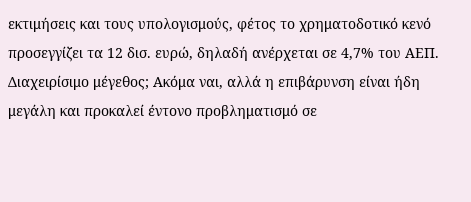εκτιμήσεις και τους υπολογισμούς, φέτος το χρηματοδοτικό κενό προσεγγίζει τα 12 δισ. ευρώ, δηλαδή ανέρχεται σε 4,7% του ΑΕΠ. Διαχειρίσιμο μέγεθος; Ακόμα ναι, αλλά η επιβάρυνση είναι ήδη μεγάλη και προκαλεί έντονο προβληματισμό σε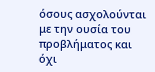όσους ασχολούνται με την ουσία του προβλήματος και όχι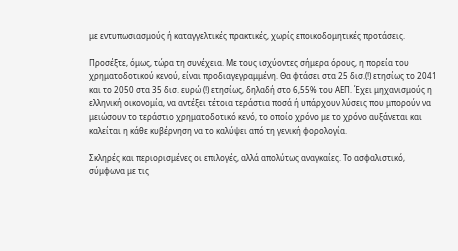με εντυπωσιασμούς ή καταγγελτικές πρακτικές, χωρίς εποικοδομητικές προτάσεις.

Προσέξτε, όμως, τώρα τη συνέχεια. Με τους ισχύοντες σήμερα όρους, η πορεία του χρηματοδοτικού κενού, είναι προδιαγεγραμμένη. Θα φτάσει στα 25 δισ.(!) ετησίως το 2041 και το 2050 στα 35 δισ. ευρώ (!) ετησίως, δηλαδή στο 6,55% του ΑΕΠ. Έχει μηχανισμούς η ελληνική οικονομία, να αντέξει τέτοια τεράστια ποσά ή υπάρχουν λύσεις που μπορούν να μειώσουν το τεράστιο χρηματοδοτικό κενό, το οποίο χρόνο με το χρόνο αυξάνεται και καλείται η κάθε κυβέρνηση να το καλύψει από τη γενική φορολογία.

Σκληρές και περιορισμένες οι επιλογές, αλλά απολύτως αναγκαίες. Το ασφαλιστικό, σύμφωνα με τις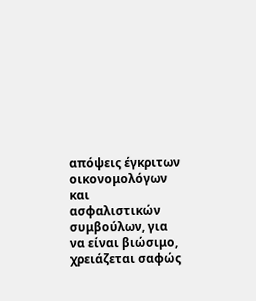απόψεις έγκριτων οικονομολόγων και ασφαλιστικών συμβούλων, για να είναι βιώσιμο, χρειάζεται σαφώς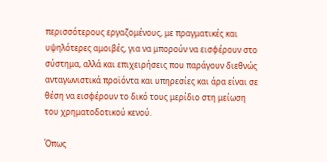περισσότερους εργαζομένους, με πραγματικές και υψηλότερες αμοιβές, για να μπορούν να εισφέρουν στο σύστημα, αλλά και επιχειρήσεις που παράγουν διεθνώς ανταγωνιστικά προϊόντα και υπηρεσίες και άρα είναι σε θέση να εισφέρουν το δικό τους μερίδιο στη μείωση του χρηματοδοτικού κενού.

Όπως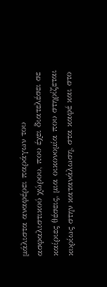μάλιστα αναφέρει παράγων του ασφαλιστικού χώρου, που έχει διατελέσει σε καίριες θέσεις, μια οικονομία που στηρίζεται κυρίως στην κατανάλωση, στα καφέ και στο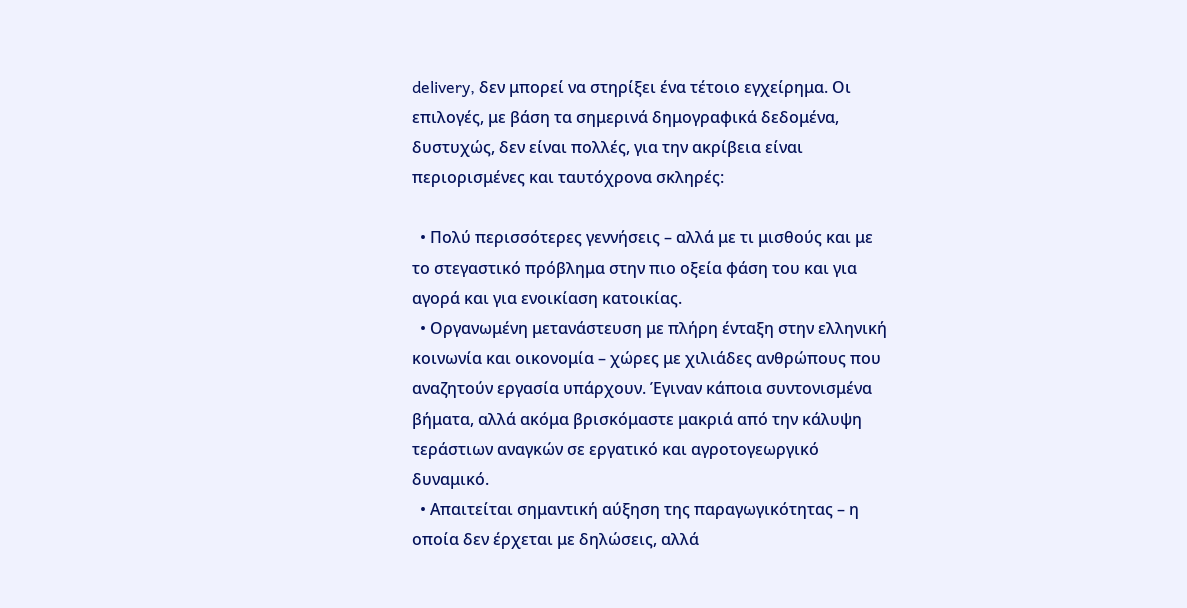delivery, δεν μπορεί να στηρίξει ένα τέτοιο εγχείρημα. Οι επιλογές, με βάση τα σημερινά δημογραφικά δεδομένα, δυστυχώς, δεν είναι πολλές, για την ακρίβεια είναι περιορισμένες και ταυτόχρονα σκληρές:

  • Πολύ περισσότερες γεννήσεις – αλλά με τι μισθούς και με το στεγαστικό πρόβλημα στην πιο οξεία φάση του και για αγορά και για ενοικίαση κατοικίας.
  • Οργανωμένη μετανάστευση με πλήρη ένταξη στην ελληνική κοινωνία και οικονομία – χώρες με χιλιάδες ανθρώπους που αναζητούν εργασία υπάρχουν. Έγιναν κάποια συντονισμένα βήματα, αλλά ακόμα βρισκόμαστε μακριά από την κάλυψη τεράστιων αναγκών σε εργατικό και αγροτογεωργικό δυναμικό.
  • Απαιτείται σημαντική αύξηση της παραγωγικότητας – η οποία δεν έρχεται με δηλώσεις, αλλά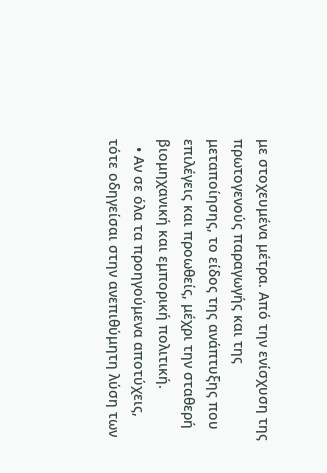με στοχευμένα μέτρα. Από την ενίσχυση της πρωτογενούς παραγωγής και της μεταποίησης, το είδος της ανάπτυξης που επιλέγεις και προωθείς, μέχρι την σταθερή βιομηχανική και εμπορική πολιτική.
  • Αν σε όλα τα προηγούμενα αποτύχεις, τότε οδηγείσαι στην ανεπιθύμητη λύση των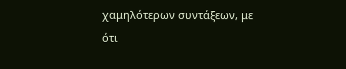χαμηλότερων συντάξεων, με ότι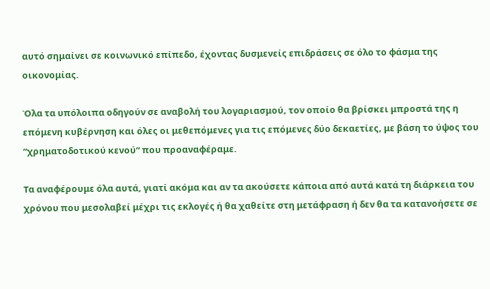αυτό σημαίνει σε κοινωνικό επίπεδο, έχοντας δυσμενείς επιδράσεις σε όλο το φάσμα της οικονομίας.

Όλα τα υπόλοιπα οδηγούν σε αναβολή του λογαριασμού, τον οποίο θα βρίσκει μπροστά της η επόμενη κυβέρνηση και όλες οι μεθεπόμενες για τις επόμενες δύο δεκαετίες, με βάση το ύψος του “χρηματοδοτικού κενού” που προαναφέραμε.

Τα αναφέρουμε όλα αυτά, γιατί ακόμα και αν τα ακούσετε κάποια από αυτά κατά τη διάρκεια του χρόνου που μεσολαβεί μέχρι τις εκλογές ή θα χαθείτε στη μετάφραση ή δεν θα τα κατανοήσετε σε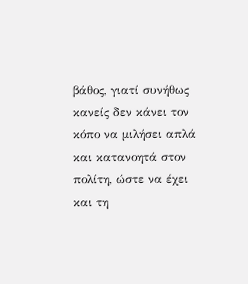βάθος, γιατί συνήθως κανείς δεν κάνει τον κόπο να μιλήσει απλά και κατανοητά στον πολίτη, ώστε να έχει και τη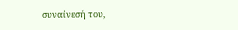συναίνεσή του,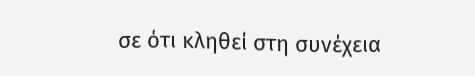σε ότι κληθεί στη συνέχεια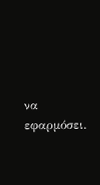να εφαρμόσει.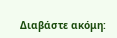Διαβάστε ακόμη: